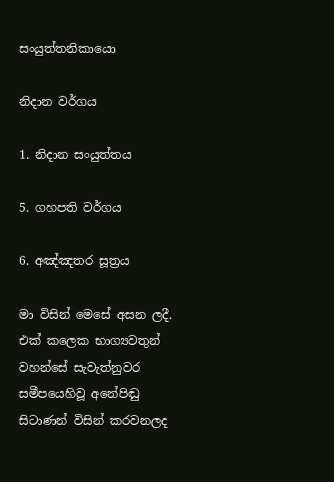සංයුත්තනිකායො

නිදාන වර්ගය

1. නිදාන සංයුත්තය

5. ගහපති වර්ගය

6. අඤ්ඤතර සූත්‍රය

මා විසින් මෙසේ අසන ලදී. එක් කලෙක භාග්‍යවතුන් වහන්සේ සැවැත්නුවර සමීපයෙහිවූ අනේපිඬු සිටාණන් විසින් කරවනලද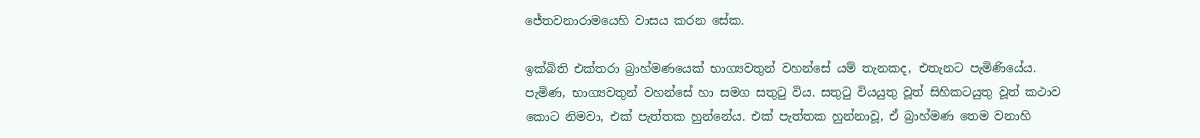ජේතවනාරාමයෙහි වාසය කරන සේක.

ඉක්බිති එක්තරා බ්‍රාහ්මණයෙක් භාග්‍යවතුන් වහන්සේ යම් තැනකද, එතැනට පැමිණියේය. පැමිණ, භාග්‍යවතුන් වහන්සේ හා සමග සතුටු විය. සතුටු වියයුතු වූත් සිහිකටයුතු වූත් කථාව කොට නිමවා, එක් පැත්තක හුන්නේය. එක් පැත්තක හුන්නාවූ, ඒ බ්‍රාහ්මණ තෙම වනාහි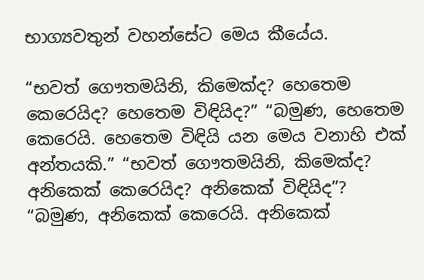භාග්‍යවතුන් වහන්සේට මෙය කීයේය.

“භවත් ගෞතමයිනි, කිමෙක්ද? හෙතෙම කෙරෙයිද? හෙතෙම විඳියිද?” “බමුණ, හෙතෙම කෙරෙයි. හෙතෙම විඳියි යන මෙය වනාහි එක් අන්තයකි.” “භවත් ගෞතමයිනි, කිමෙක්ද? අනිකෙක් කෙරෙයිද? අනිකෙක් විඳියිද”? “බමුණ, අනිකෙක් කෙරෙයි. අනිකෙක්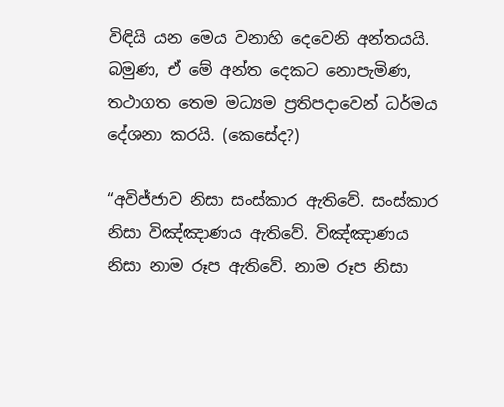විඳියි යන මෙය වනාහි දෙවෙනි අන්තයයි. බමුණ, ඒ මේ අන්ත දෙකට නොපැමිණ, තථාගත තෙම මධ්‍යම ප්‍රතිපදාවෙන් ධර්මය දේශනා කරයි. (කෙසේද?)

“අවිජ්ජාව නිසා සංස්කාර ඇතිවේ. සංස්කාර නිසා විඤ්ඤාණය ඇතිවේ. විඤ්ඤාණය නිසා නාම රූප ඇතිවේ. නාම රූප නිසා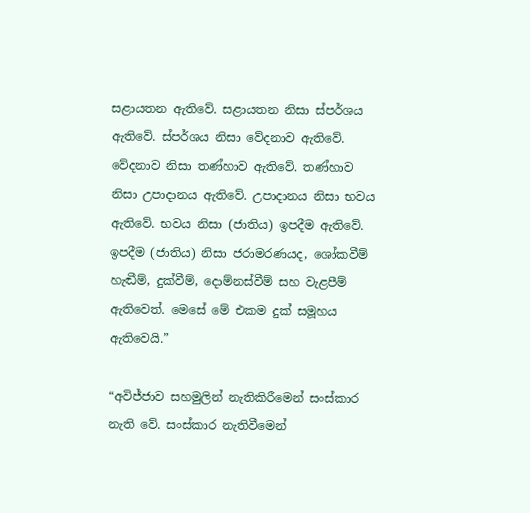සළායතන ඇතිවේ. සළායතන නිසා ස්පර්ශය ඇතිවේ. ස්පර්ශය නිසා වේදනාව ඇතිවේ. වේදනාව නිසා තණ්හාව ඇතිවේ. තණ්හාව නිසා උපාදානය ඇතිවේ. උපාදානය නිසා භවය ඇතිවේ. භවය නිසා (ජාතිය) ඉපදීම ඇතිවේ. ඉපදීම (ජාතිය) නිසා ජරාමරණයද, ශෝකවීම් හැඬීම්, දුක්වීම්, දොම්නස්වීම් සහ වැළපීම් ඇතිවෙත්. මෙසේ මේ එකම දුක් සමූහය ඇතිවෙයි.”

“අවිජ්ජාව සහමුලින් නැතිකිරීමෙන් සංස්කාර නැති වේ. සංස්කාර නැතිවීමෙන්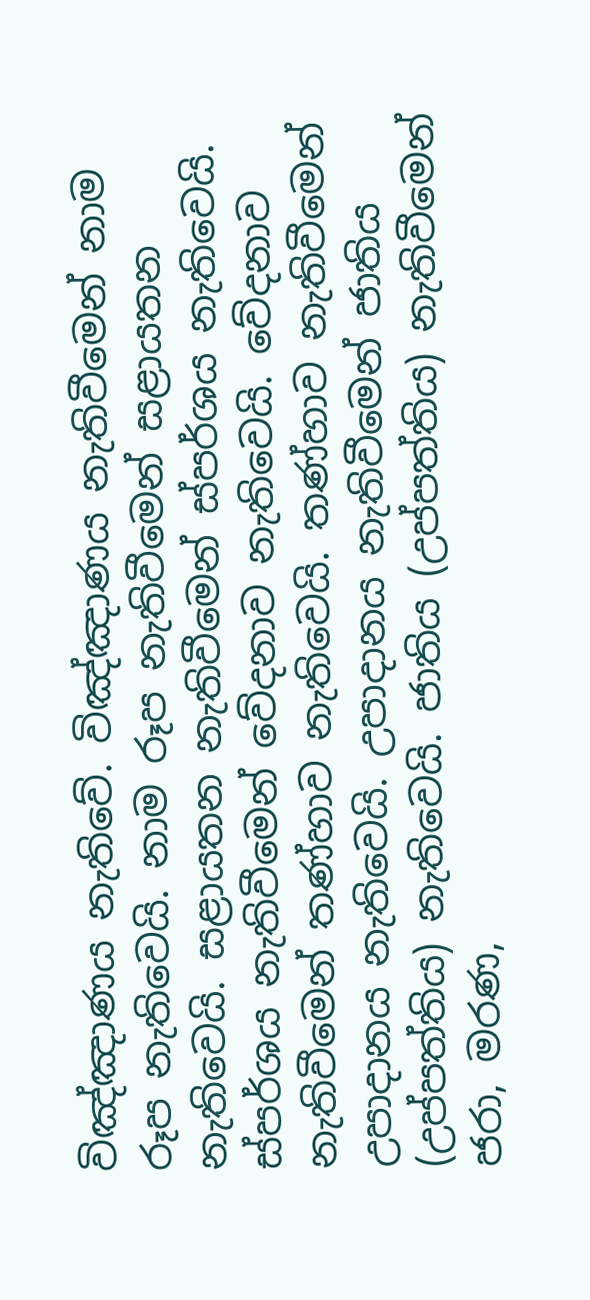විඤ්ඤාණය නැතිවේ. විඤ්ඤාණය නැතිවීමෙන් නාම රූප නැතිවෙයි. නාම රූප නැතිවීමෙන් සළායතන නැතිවෙයි. සළායතන නැතිවීමෙන් ස්පර්ශය නැතිවෙයි. ස්පර්ශය නැතිවීමෙන් වේදනාව නැතිවෙයි. වේදනාව නැතිවීමෙන් තණ්හාව නැතිවෙයි. තණ්හාව නැතිවීමෙන් උපාදානය නැතිවෙයි. උපාදානය නැතිවීමෙන් ජාතිය (උප්පත්තිය) නැතිවෙයි. ජාතිය (උප්පත්තිය) නැතිවීමෙන් ජරා, මරණ,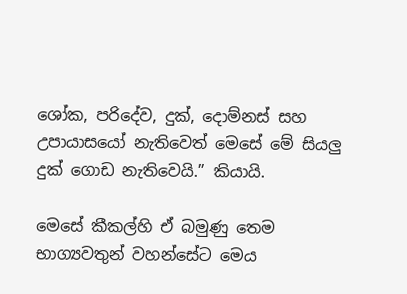ශෝක, පරිදේව, දුක්, දොම්නස් සහ උපායාසයෝ නැතිවෙත් මෙසේ මේ සියලු දුක් ගොඩ නැතිවෙයි.” කියායි.

මෙසේ කීකල්හි ඒ බමුණු තෙම භාග්‍යවතුන් වහන්සේට මෙය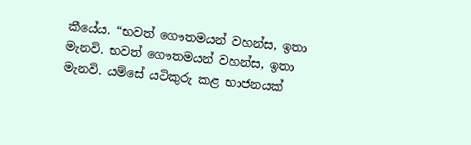කීයේය. “භවත් ගෞතමයන් වහන්ස, ඉතා මැනවි. භවත් ගෞතමයන් වහන්ස, ඉතා මැනවි. යම්සේ යටිකුරු කළ භාජනයක්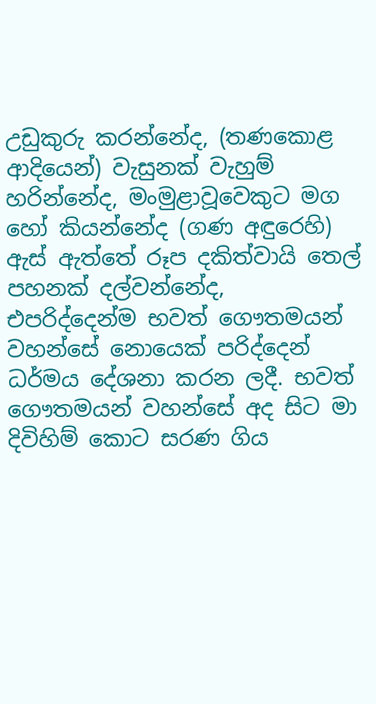උඩුකුරු කරන්නේද, (තණකොළ ආදියෙන්) වැසුනක් වැහුම් හරින්නේද, මංමුළාවූවෙකුට මග හෝ කියන්නේද (ගණ අඳුරෙහි) ඇස් ඇත්තේ රූප දකිත්වායි තෙල් පහනක් දල්වන්නේද, එපරිද්දෙන්ම භවත් ගෞතමයන් වහන්සේ නොයෙක් පරිද්දෙන් ධර්මය දේශනා කරන ලදී. භවත් ගෞතමයන් වහන්සේ අද සිට මා දිවිහිම් කොට සරණ ගිය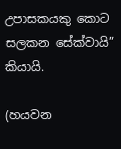උපාසකයකු කොට සලකන සේක්වායි” කියායි.

(හයවන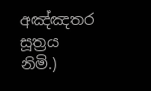අඤ්ඤතර සූත්‍රය නිමි.)